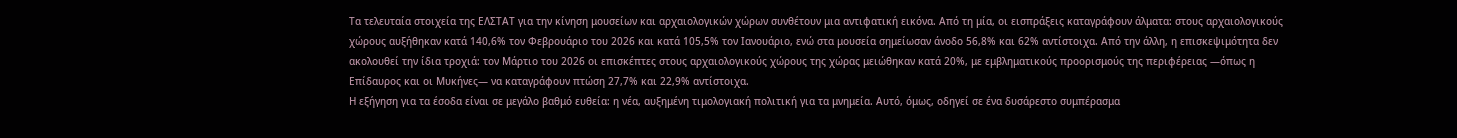Τα τελευταία στοιχεία της ΕΛΣΤΑΤ για την κίνηση μουσείων και αρχαιολογικών χώρων συνθέτουν μια αντιφατική εικόνα. Από τη μία, οι εισπράξεις καταγράφουν άλματα: στους αρχαιολογικούς χώρους αυξήθηκαν κατά 140,6% τον Φεβρουάριο του 2026 και κατά 105,5% τον Ιανουάριο, ενώ στα μουσεία σημείωσαν άνοδο 56,8% και 62% αντίστοιχα. Από την άλλη, η επισκεψιμότητα δεν ακολουθεί την ίδια τροχιά: τον Μάρτιο του 2026 οι επισκέπτες στους αρχαιολογικούς χώρους της χώρας μειώθηκαν κατά 20%, με εμβληματικούς προορισμούς της περιφέρειας —όπως η Επίδαυρος και οι Μυκήνες— να καταγράφουν πτώση 27,7% και 22,9% αντίστοιχα.
Η εξήγηση για τα έσοδα είναι σε μεγάλο βαθμό ευθεία: η νέα, αυξημένη τιμολογιακή πολιτική για τα μνημεία. Αυτό, όμως, οδηγεί σε ένα δυσάρεστο συμπέρασμα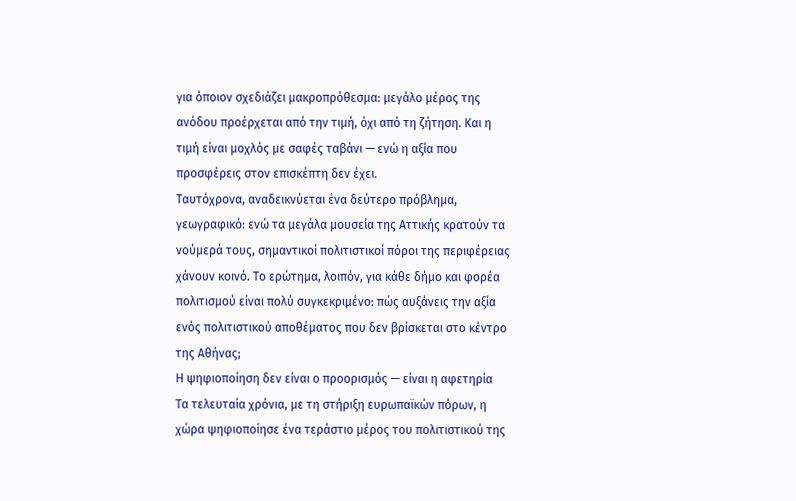για όποιον σχεδιάζει μακροπρόθεσμα: μεγάλο μέρος της ανόδου προέρχεται από την τιμή, όχι από τη ζήτηση. Και η τιμή είναι μοχλός με σαφές ταβάνι — ενώ η αξία που προσφέρεις στον επισκέπτη δεν έχει.
Ταυτόχρονα, αναδεικνύεται ένα δεύτερο πρόβλημα, γεωγραφικό: ενώ τα μεγάλα μουσεία της Αττικής κρατούν τα νούμερά τους, σημαντικοί πολιτιστικοί πόροι της περιφέρειας χάνουν κοινό. Το ερώτημα, λοιπόν, για κάθε δήμο και φορέα πολιτισμού είναι πολύ συγκεκριμένο: πώς αυξάνεις την αξία ενός πολιτιστικού αποθέματος που δεν βρίσκεται στο κέντρο της Αθήνας;
Η ψηφιοποίηση δεν είναι ο προορισμός — είναι η αφετηρία
Τα τελευταία χρόνια, με τη στήριξη ευρωπαϊκών πόρων, η χώρα ψηφιοποίησε ένα τεράστιο μέρος του πολιτιστικού της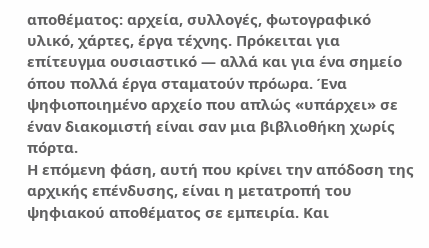αποθέματος: αρχεία, συλλογές, φωτογραφικό υλικό, χάρτες, έργα τέχνης. Πρόκειται για επίτευγμα ουσιαστικό — αλλά και για ένα σημείο όπου πολλά έργα σταματούν πρόωρα. Ένα ψηφιοποιημένο αρχείο που απλώς «υπάρχει» σε έναν διακομιστή είναι σαν μια βιβλιοθήκη χωρίς πόρτα.
Η επόμενη φάση, αυτή που κρίνει την απόδοση της αρχικής επένδυσης, είναι η μετατροπή του ψηφιακού αποθέματος σε εμπειρία. Και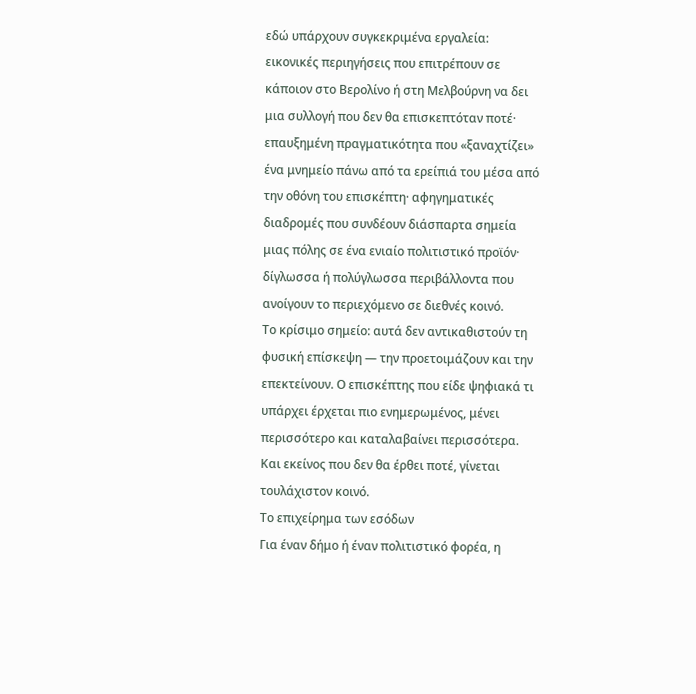εδώ υπάρχουν συγκεκριμένα εργαλεία: εικονικές περιηγήσεις που επιτρέπουν σε κάποιον στο Βερολίνο ή στη Μελβούρνη να δει μια συλλογή που δεν θα επισκεπτόταν ποτέ· επαυξημένη πραγματικότητα που «ξαναχτίζει» ένα μνημείο πάνω από τα ερείπιά του μέσα από την οθόνη του επισκέπτη· αφηγηματικές διαδρομές που συνδέουν διάσπαρτα σημεία μιας πόλης σε ένα ενιαίο πολιτιστικό προϊόν· δίγλωσσα ή πολύγλωσσα περιβάλλοντα που ανοίγουν το περιεχόμενο σε διεθνές κοινό.
Το κρίσιμο σημείο: αυτά δεν αντικαθιστούν τη φυσική επίσκεψη — την προετοιμάζουν και την επεκτείνουν. Ο επισκέπτης που είδε ψηφιακά τι υπάρχει έρχεται πιο ενημερωμένος, μένει περισσότερο και καταλαβαίνει περισσότερα. Και εκείνος που δεν θα έρθει ποτέ, γίνεται τουλάχιστον κοινό.
Το επιχείρημα των εσόδων
Για έναν δήμο ή έναν πολιτιστικό φορέα, η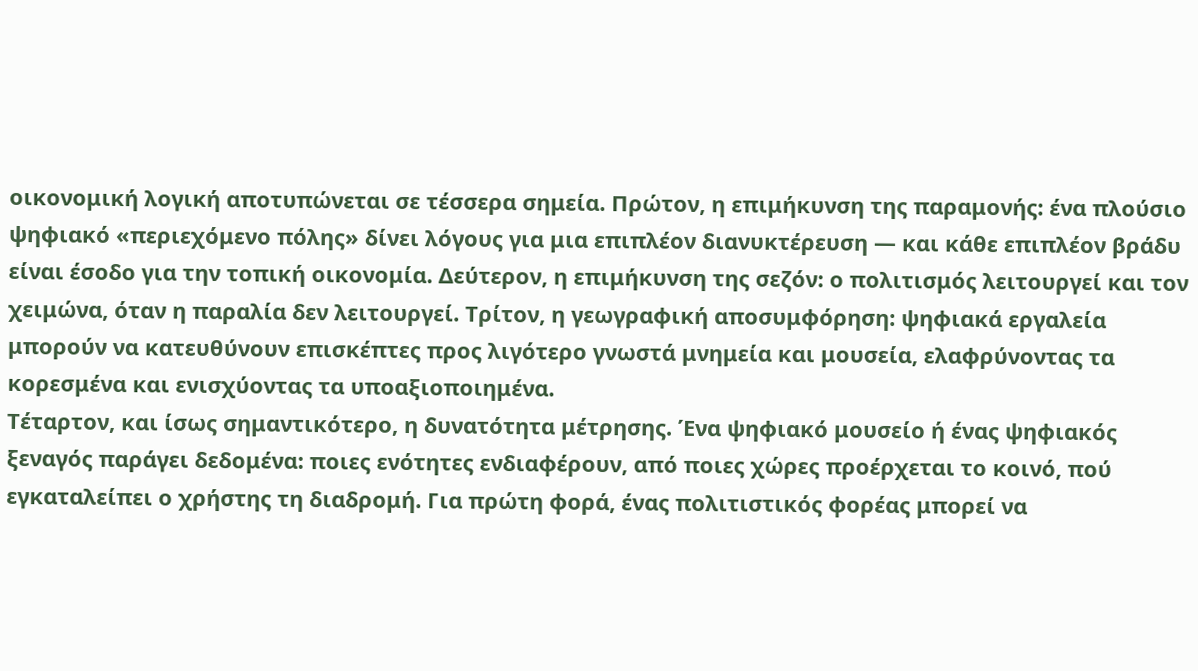οικονομική λογική αποτυπώνεται σε τέσσερα σημεία. Πρώτον, η επιμήκυνση της παραμονής: ένα πλούσιο ψηφιακό «περιεχόμενο πόλης» δίνει λόγους για μια επιπλέον διανυκτέρευση — και κάθε επιπλέον βράδυ είναι έσοδο για την τοπική οικονομία. Δεύτερον, η επιμήκυνση της σεζόν: ο πολιτισμός λειτουργεί και τον χειμώνα, όταν η παραλία δεν λειτουργεί. Τρίτον, η γεωγραφική αποσυμφόρηση: ψηφιακά εργαλεία μπορούν να κατευθύνουν επισκέπτες προς λιγότερο γνωστά μνημεία και μουσεία, ελαφρύνοντας τα κορεσμένα και ενισχύοντας τα υποαξιοποιημένα.
Τέταρτον, και ίσως σημαντικότερο, η δυνατότητα μέτρησης. Ένα ψηφιακό μουσείο ή ένας ψηφιακός ξεναγός παράγει δεδομένα: ποιες ενότητες ενδιαφέρουν, από ποιες χώρες προέρχεται το κοινό, πού εγκαταλείπει ο χρήστης τη διαδρομή. Για πρώτη φορά, ένας πολιτιστικός φορέας μπορεί να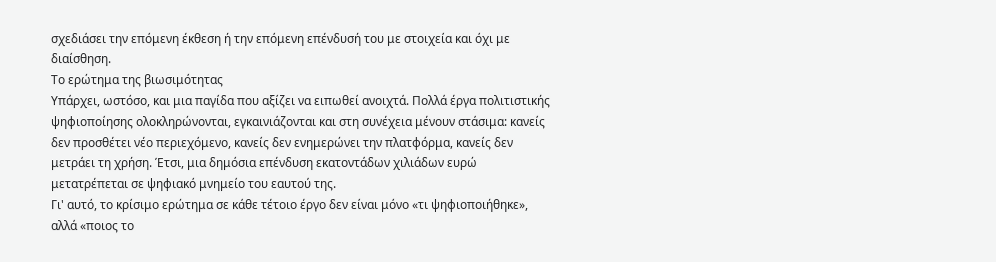σχεδιάσει την επόμενη έκθεση ή την επόμενη επένδυσή του με στοιχεία και όχι με διαίσθηση.
Το ερώτημα της βιωσιμότητας
Υπάρχει, ωστόσο, και μια παγίδα που αξίζει να ειπωθεί ανοιχτά. Πολλά έργα πολιτιστικής ψηφιοποίησης ολοκληρώνονται, εγκαινιάζονται και στη συνέχεια μένουν στάσιμα: κανείς δεν προσθέτει νέο περιεχόμενο, κανείς δεν ενημερώνει την πλατφόρμα, κανείς δεν μετράει τη χρήση. Έτσι, μια δημόσια επένδυση εκατοντάδων χιλιάδων ευρώ μετατρέπεται σε ψηφιακό μνημείο του εαυτού της.
Γι' αυτό, το κρίσιμο ερώτημα σε κάθε τέτοιο έργο δεν είναι μόνο «τι ψηφιοποιήθηκε», αλλά «ποιος το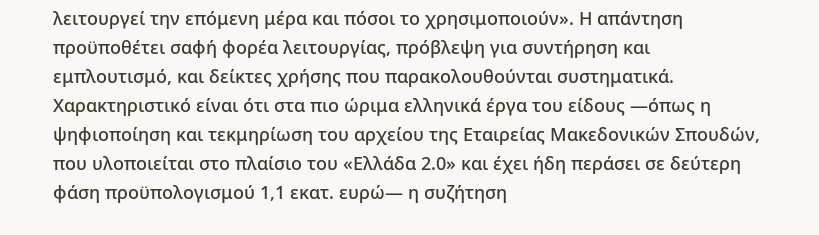λειτουργεί την επόμενη μέρα και πόσοι το χρησιμοποιούν». Η απάντηση προϋποθέτει σαφή φορέα λειτουργίας, πρόβλεψη για συντήρηση και εμπλουτισμό, και δείκτες χρήσης που παρακολουθούνται συστηματικά. Χαρακτηριστικό είναι ότι στα πιο ώριμα ελληνικά έργα του είδους —όπως η ψηφιοποίηση και τεκμηρίωση του αρχείου της Εταιρείας Μακεδονικών Σπουδών, που υλοποιείται στο πλαίσιο του «Ελλάδα 2.0» και έχει ήδη περάσει σε δεύτερη φάση προϋπολογισμού 1,1 εκατ. ευρώ— η συζήτηση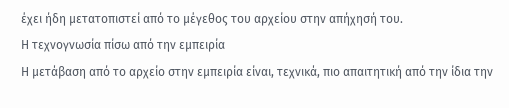έχει ήδη μετατοπιστεί από το μέγεθος του αρχείου στην απήχησή του.
Η τεχνογνωσία πίσω από την εμπειρία
Η μετάβαση από το αρχείο στην εμπειρία είναι, τεχνικά, πιο απαιτητική από την ίδια την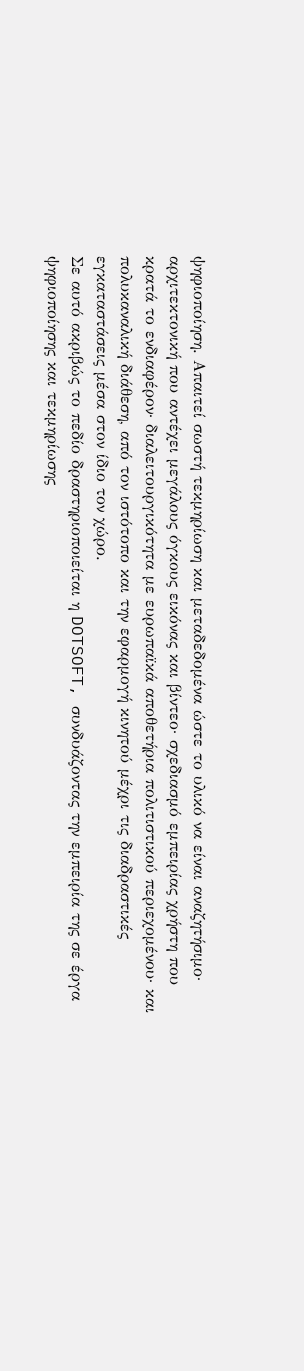ψηφιοποίηση. Απαιτεί σωστή τεκμηρίωση και μεταδεδομένα ώστε το υλικό να είναι αναζητήσιμο· αρχιτεκτονική που αντέχει μεγάλους όγκους εικόνας και βίντεο· σχεδιασμό εμπειρίας χρήστη που κρατά το ενδιαφέρον· διαλειτουργικότητα με ευρωπαϊκά αποθετήρια πολιτιστικού περιεχομένου· και πολυκαναλική διάθεση, από τον ιστότοπο και την εφαρμογή κινητού μέχρι τις διαδραστικές εγκαταστάσεις μέσα στον ίδιο τον χώρο.
Σε αυτό ακριβώς το πεδίο δραστηριοποιείται η DOTSOFT, συνδυάζοντας την εμπειρία της σε έργα ψηφιοποίησης και τεκμηρίωσης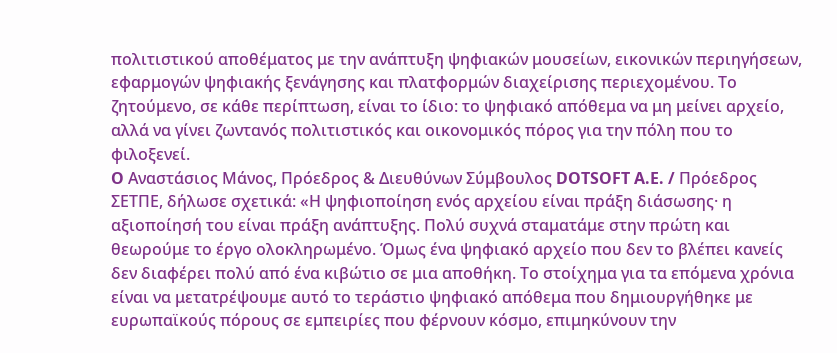πολιτιστικού αποθέματος με την ανάπτυξη ψηφιακών μουσείων, εικονικών περιηγήσεων, εφαρμογών ψηφιακής ξενάγησης και πλατφορμών διαχείρισης περιεχομένου. Το ζητούμενο, σε κάθε περίπτωση, είναι το ίδιο: το ψηφιακό απόθεμα να μη μείνει αρχείο, αλλά να γίνει ζωντανός πολιτιστικός και οικονομικός πόρος για την πόλη που το φιλοξενεί.
O Αναστάσιος Μάνος, Πρόεδρος & Διευθύνων Σύμβουλος DOTSOFT A.E. / Πρόεδρος ΣΕΤΠΕ, δήλωσε σχετικά: «Η ψηφιοποίηση ενός αρχείου είναι πράξη διάσωσης· η αξιοποίησή του είναι πράξη ανάπτυξης. Πολύ συχνά σταματάμε στην πρώτη και θεωρούμε το έργο ολοκληρωμένο. Όμως ένα ψηφιακό αρχείο που δεν το βλέπει κανείς δεν διαφέρει πολύ από ένα κιβώτιο σε μια αποθήκη. Το στοίχημα για τα επόμενα χρόνια είναι να μετατρέψουμε αυτό το τεράστιο ψηφιακό απόθεμα που δημιουργήθηκε με ευρωπαϊκούς πόρους σε εμπειρίες που φέρνουν κόσμο, επιμηκύνουν την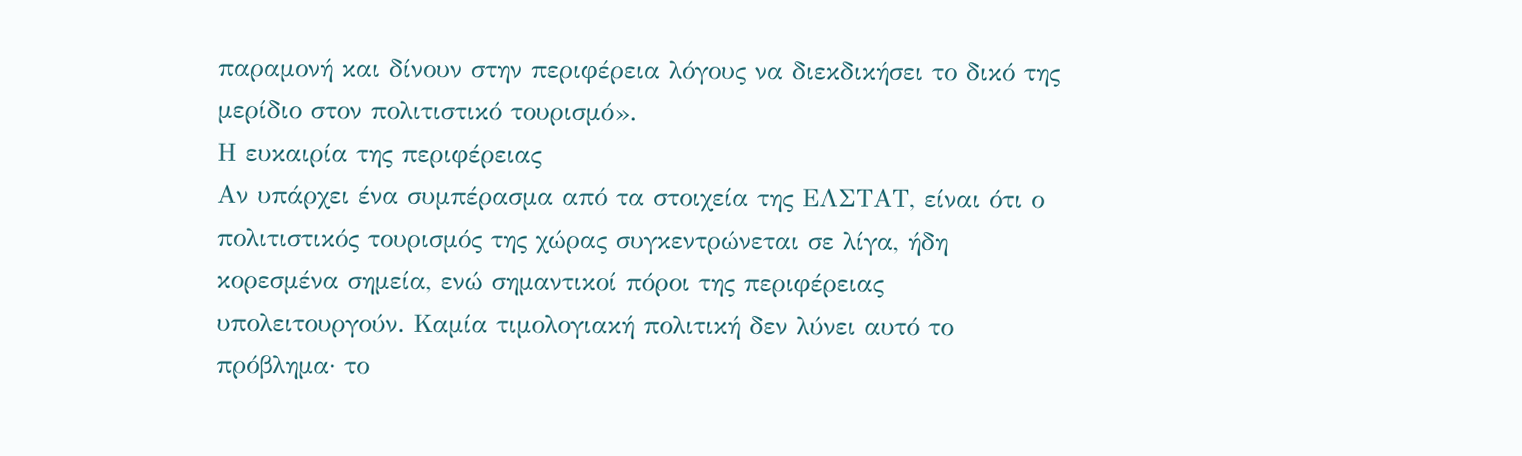παραμονή και δίνουν στην περιφέρεια λόγους να διεκδικήσει το δικό της μερίδιο στον πολιτιστικό τουρισμό».
Η ευκαιρία της περιφέρειας
Αν υπάρχει ένα συμπέρασμα από τα στοιχεία της ΕΛΣΤΑΤ, είναι ότι ο πολιτιστικός τουρισμός της χώρας συγκεντρώνεται σε λίγα, ήδη κορεσμένα σημεία, ενώ σημαντικοί πόροι της περιφέρειας υπολειτουργούν. Καμία τιμολογιακή πολιτική δεν λύνει αυτό το πρόβλημα· το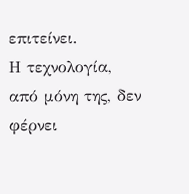επιτείνει.
Η τεχνολογία, από μόνη της, δεν φέρνει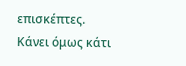επισκέπτες. Κάνει όμως κάτι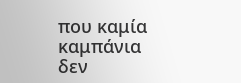που καμία καμπάνια δεν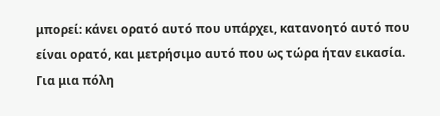μπορεί: κάνει ορατό αυτό που υπάρχει, κατανοητό αυτό που είναι ορατό, και μετρήσιμο αυτό που ως τώρα ήταν εικασία. Για μια πόλη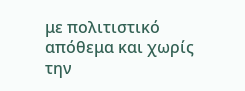με πολιτιστικό απόθεμα και χωρίς την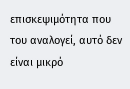επισκεψιμότητα που του αναλογεί, αυτό δεν είναι μικρό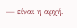— είναι η αρχή.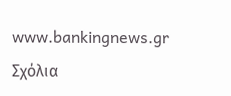www.bankingnews.gr
Σχόλια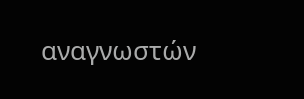αναγνωστών